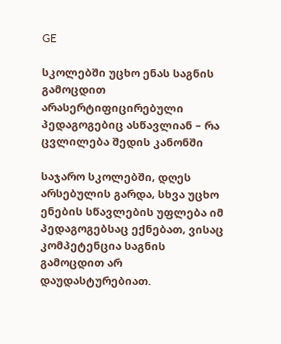GE

სკოლებში უცხო ენას საგნის გამოცდით არასერტიფიცირებული პედაგოგებიც ასწავლიან – რა ცვლილება შედის კანონში

საჯარო სკოლებში, დღეს არსებულის გარდა, სხვა უცხო ენების სწავლების უფლება იმ პედაგოგებსაც ექნებათ, ვისაც კომპეტენცია საგნის გამოცდით არ დაუდასტურებიათ.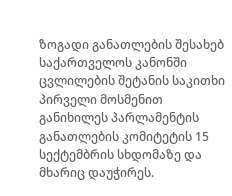ზოგადი განათლების შესახებ საქართველოს კანონში ცვლილების შეტანის საკითხი პირველი მოსმენით განიხილეს პარლამენტის განათლების კომიტეტის 15 სექტემბრის სხდომაზე და მხარიც დაუჭირეს.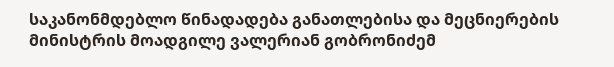საკანონმდებლო წინადადება განათლებისა და მეცნიერების მინისტრის მოადგილე ვალერიან გობრონიძემ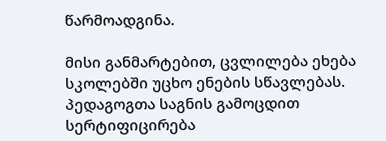წარმოადგინა.

მისი განმარტებით, ცვლილება ეხება სკოლებში უცხო ენების სწავლებას. პედაგოგთა საგნის გამოცდით სერტიფიცირება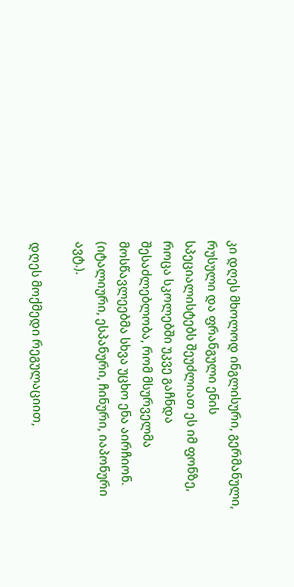კი დღეს მხოლოდ ინგლისური, გერმანული, რუსული და ფრანგული ენის სპეციალისტებს შეუძლიათ ეს იმ ფონზე, როცა სკოლებში უკვე გაჩნდა შესაძლებლობა, რომ მსურველმა მოსწავლეებმა სხვა უცხო ენა აირჩიონ. (იტალიური, ესპანური, ჩინური, იაპონური ავტ.).

დღეს მოქმედი რეგულაციით,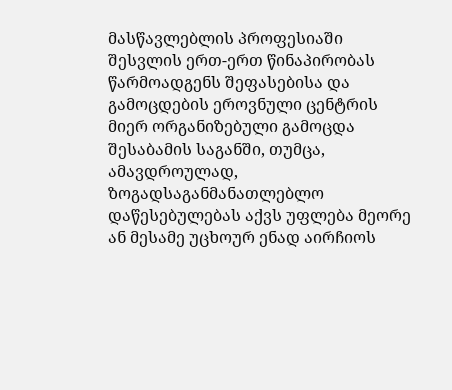მასწავლებლის პროფესიაში შესვლის ერთ-ერთ წინაპირობას წარმოადგენს შეფასებისა და გამოცდების ეროვნული ცენტრის მიერ ორგანიზებული გამოცდა შესაბამის საგანში, თუმცა, ამავდროულად, ზოგადსაგანმანათლებლო დაწესებულებას აქვს უფლება მეორე ან მესამე უცხოურ ენად აირჩიოს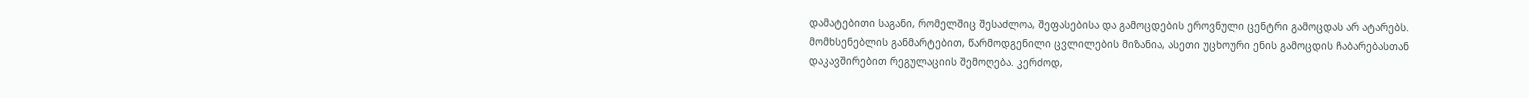დამატებითი საგანი, რომელშიც შესაძლოა, შეფასებისა და გამოცდების ეროვნული ცენტრი გამოცდას არ ატარებს. მომხსენებლის განმარტებით, წარმოდგენილი ცვლილების მიზანია, ასეთი უცხოური ენის გამოცდის ჩაბარებასთან დაკავშირებით რეგულაციის შემოღება. კერძოდ,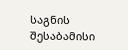საგნის შესაბამისი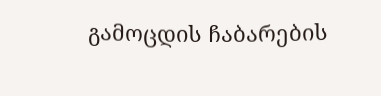გამოცდის ჩაბარების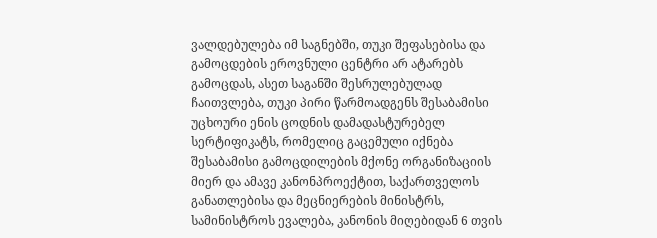ვალდებულება იმ საგნებში, თუკი შეფასებისა და გამოცდების ეროვნული ცენტრი არ ატარებს გამოცდას, ასეთ საგანში შესრულებულად ჩაითვლება, თუკი პირი წარმოადგენს შესაბამისი უცხოური ენის ცოდნის დამადასტურებელ სერტიფიკატს, რომელიც გაცემული იქნება შესაბამისი გამოცდილების მქონე ორგანიზაციის მიერ და ამავე კანონპროექტით, საქართველოს განათლებისა და მეცნიერების მინისტრს, სამინისტროს ევალება, კანონის მიღებიდან 6 თვის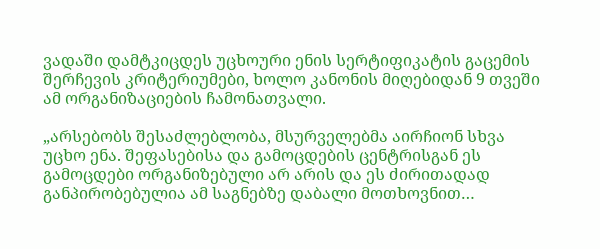ვადაში დამტკიცდეს უცხოური ენის სერტიფიკატის გაცემის შერჩევის კრიტერიუმები, ხოლო კანონის მიღებიდან 9 თვეში ამ ორგანიზაციების ჩამონათვალი.

„არსებობს შესაძლებლობა, მსურველებმა აირჩიონ სხვა უცხო ენა. შეფასებისა და გამოცდების ცენტრისგან ეს გამოცდები ორგანიზებული არ არის და ეს ძირითადად განპირობებულია ამ საგნებზე დაბალი მოთხოვნით…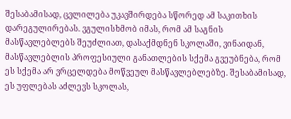შესაბამისად, ცვლილება უკავშირდება სწორედ ამ საკითხის დარეგულირებას. ვგულისხმობ იმას, რომ ამ საგნის მასწავლებლებს შეუძლიათ, დასაქმდნენ სკოლაში, ვინაიდან, მასწავლებლის პროფესიული განათლების სქემა გვეუბნება, რომ ეს სქემა არ ვრცელდება მოწვეულ მასწავლებლებზე. შესაბამისად, ეს უფლებას აძლევს სკოლას,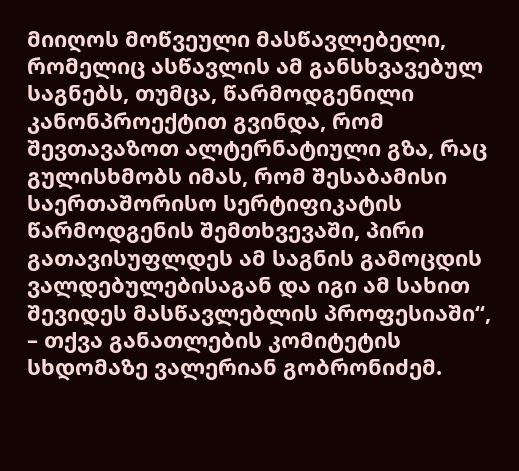მიიღოს მოწვეული მასწავლებელი, რომელიც ასწავლის ამ განსხვავებულ საგნებს, თუმცა, წარმოდგენილი კანონპროექტით გვინდა, რომ შევთავაზოთ ალტერნატიული გზა, რაც გულისხმობს იმას, რომ შესაბამისი საერთაშორისო სერტიფიკატის წარმოდგენის შემთხვევაში, პირი გათავისუფლდეს ამ საგნის გამოცდის ვალდებულებისაგან და იგი ამ სახით შევიდეს მასწავლებლის პროფესიაში“, – თქვა განათლების კომიტეტის სხდომაზე ვალერიან გობრონიძემ.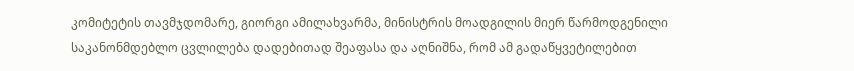კომიტეტის თავმჯდომარე, გიორგი ამილახვარმა, მინისტრის მოადგილის მიერ წარმოდგენილი საკანონმდებლო ცვლილება დადებითად შეაფასა და აღნიშნა, რომ ამ გადაწყვეტილებით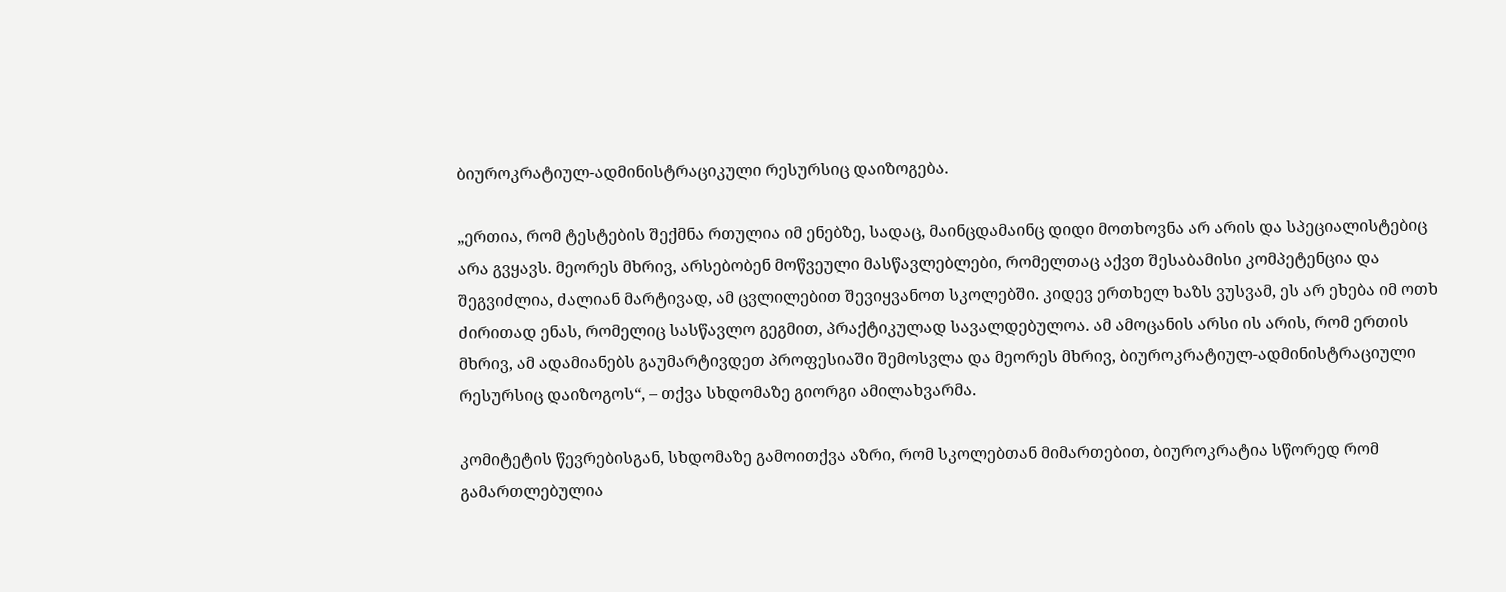ბიუროკრატიულ-ადმინისტრაციკული რესურსიც დაიზოგება.

„ერთია, რომ ტესტების შექმნა რთულია იმ ენებზე, სადაც, მაინცდამაინც დიდი მოთხოვნა არ არის და სპეციალისტებიც არა გვყავს. მეორეს მხრივ, არსებობენ მოწვეული მასწავლებლები, რომელთაც აქვთ შესაბამისი კომპეტენცია და შეგვიძლია, ძალიან მარტივად, ამ ცვლილებით შევიყვანოთ სკოლებში. კიდევ ერთხელ ხაზს ვუსვამ, ეს არ ეხება იმ ოთხ ძირითად ენას, რომელიც სასწავლო გეგმით, პრაქტიკულად სავალდებულოა. ამ ამოცანის არსი ის არის, რომ ერთის მხრივ, ამ ადამიანებს გაუმარტივდეთ პროფესიაში შემოსვლა და მეორეს მხრივ, ბიუროკრატიულ-ადმინისტრაციული რესურსიც დაიზოგოს“, – თქვა სხდომაზე გიორგი ამილახვარმა.

კომიტეტის წევრებისგან, სხდომაზე გამოითქვა აზრი, რომ სკოლებთან მიმართებით, ბიუროკრატია სწორედ რომ გამართლებულია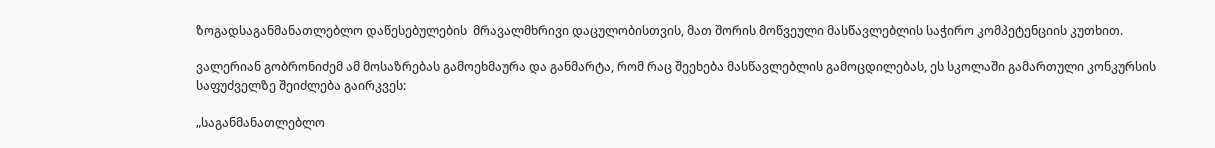ზოგადსაგანმანათლებლო დაწესებულების  მრავალმხრივი დაცულობისთვის, მათ შორის მოწვეული მასწავლებლის საჭირო კომპეტენციის კუთხით.

ვალერიან გობრონიძემ ამ მოსაზრებას გამოეხმაურა და განმარტა, რომ რაც შეეხება მასწავლებლის გამოცდილებას, ეს სკოლაში გამართული კონკურსის საფუძველზე შეიძლება გაირკვეს:

„საგანმანათლებლო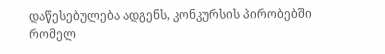დაწესებულება ადგენს, კონკურსის პირობებში რომელ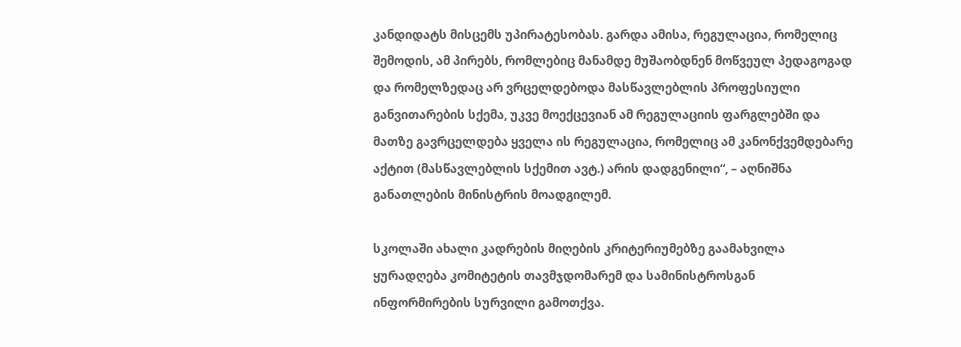კანდიდატს მისცემს უპირატესობას. გარდა ამისა, რეგულაცია, რომელიც შემოდის, ამ პირებს, რომლებიც მანამდე მუშაობდნენ მოწვეულ პედაგოგად და რომელზედაც არ ვრცელდებოდა მასწავლებლის პროფესიული განვითარების სქემა, უკვე მოექცევიან ამ რეგულაციის ფარგლებში და მათზე გავრცელდება ყველა ის რეგულაცია, რომელიც ამ კანონქვემდებარე აქტით (მასწავლებლის სქემით ავტ.) არის დადგენილი“, – აღნიშნა განათლების მინისტრის მოადგილემ.

სკოლაში ახალი კადრების მიღების კრიტერიუმებზე გაამახვილა ყურადღება კომიტეტის თავმჯდომარემ და სამინისტროსგან ინფორმირების სურვილი გამოთქვა.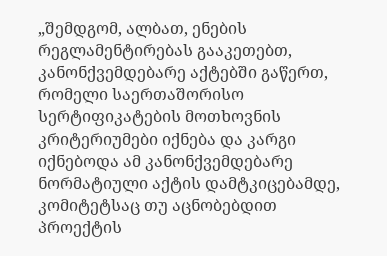„შემდგომ, ალბათ, ენების რეგლამენტირებას გააკეთებთ, კანონქვემდებარე აქტებში გაწერთ, რომელი საერთაშორისო სერტიფიკატების მოთხოვნის კრიტერიუმები იქნება და კარგი იქნებოდა ამ კანონქვემდებარე ნორმატიული აქტის დამტკიცებამდე, კომიტეტსაც თუ აცნობებდით პროექტის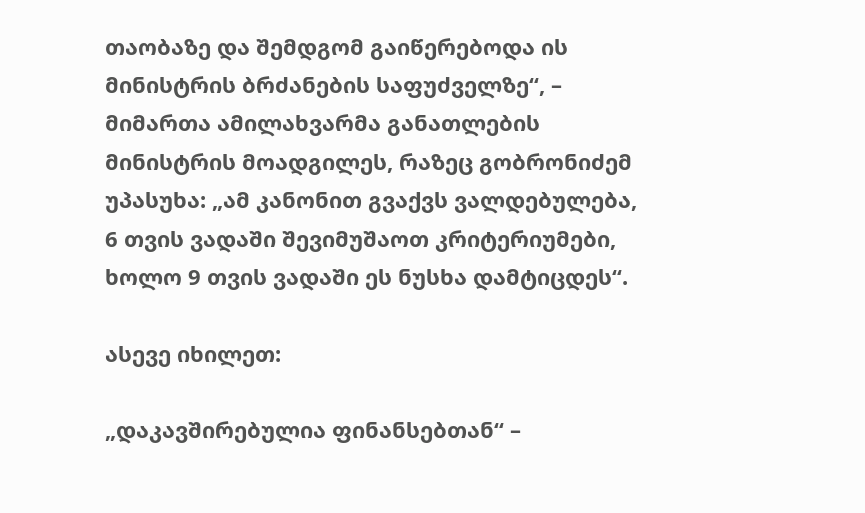თაობაზე და შემდგომ გაიწერებოდა ის მინისტრის ბრძანების საფუძველზე“, – მიმართა ამილახვარმა განათლების მინისტრის მოადგილეს, რაზეც გობრონიძემ უპასუხა: „ამ კანონით გვაქვს ვალდებულება, 6 თვის ვადაში შევიმუშაოთ კრიტერიუმები, ხოლო 9 თვის ვადაში ეს ნუსხა დამტიცდეს“.

ასევე იხილეთ:

„დაკავშირებულია ფინანსებთან“ –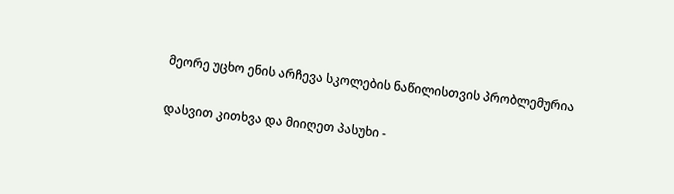მეორე უცხო ენის არჩევა სკოლების ნაწილისთვის პრობლემურია

დასვით კითხვა და მიიღეთ პასუხი -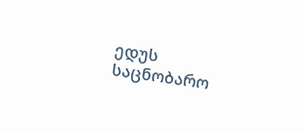ედუს საცნობარო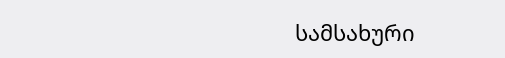სამსახური